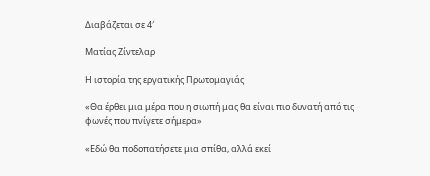Διαβάζεται σε 4′

Ματίας Ζίντελαρ

Η ιστορία της εργατικής Πρωτομαγιάς

«Θα έρθει μια μέρα που η σιωπή μας θα είναι πιο δυνατή από τις φωνές που πνίγετε σήμερα»

«Εδώ θα ποδοπατήσετε μια σπίθα, αλλά εκεί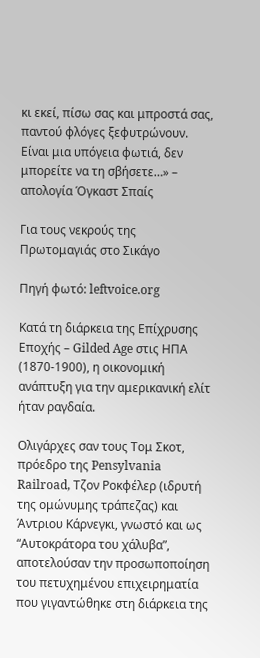κι εκεί, πίσω σας και μπροστά σας, παντού φλόγες ξεφυτρώνουν. Είναι μια υπόγεια φωτιά, δεν μπορείτε να τη σβήσετε…» – απολογία Όγκαστ Σπαίς

Για τους νεκρούς της Πρωτομαγιάς στο Σικάγο

Πηγή φωτό: leftvoice.org

Κατά τη διάρκεια της Επίχρυσης Εποχής – Gilded Age στις ΗΠΑ (1870-1900), η οικονομική ανάπτυξη για την αμερικανική ελίτ ήταν ραγδαία.

Ολιγάρχες σαν τους Τομ Σκοτ, πρόεδρο της Pensylvania Railroad, Τζον Ροκφέλερ (ιδρυτή της ομώνυμης τράπεζας) και Άντριου Κάρνεγκι, γνωστό και ως “Αυτοκράτορα του χάλυβα”, αποτελούσαν την προσωποποίηση του πετυχημένου επιχειρηματία που γιγαντώθηκε στη διάρκεια της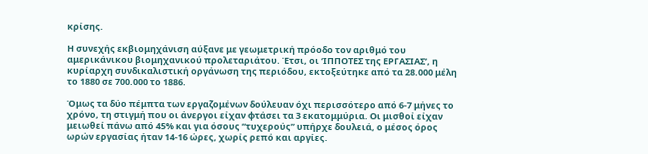κρίσης.

Η συνεχής εκβιομηχάνιση αύξανε με γεωμετρική πρόοδο τον αριθμό του αμερικάνικου βιομηχανικού προλεταριάτου. Έτσι, οι ‘ΙΠΠΟΤΕΣ της ΕΡΓΑΣΙΑΣ’, η κυρίαρχη συνδικαλιστική οργάνωση της περιόδου, εκτοξεύτηκε από τα 28.000 μέλη το 1880 σε 700.000 το 1886.

Όμως τα δύο πέμπτα των εργαζομένων δούλευαν όχι περισσότερο από 6-7 μήνες το χρόνο, τη στιγμή που οι άνεργοι είχαν φτάσει τα 3 εκατομμύρια. Οι μισθοί είχαν μειωθεί πάνω από 45% και για όσους “τυχερούς” υπήρχε δουλειά, ο μέσος όρος ωρών εργασίας ήταν 14-16 ώρες, χωρίς ρεπό και αργίες.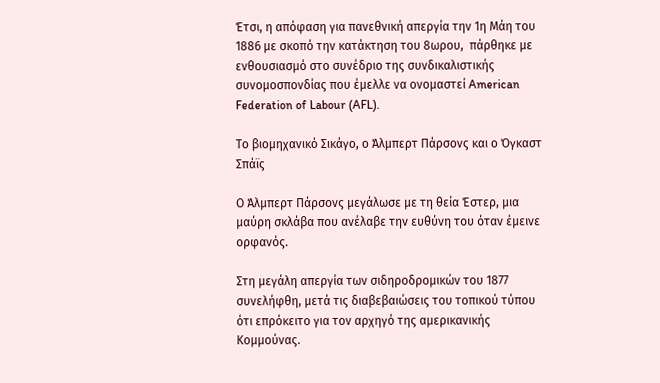Έτσι, η απόφαση για πανεθνική απεργία την 1η Μάη του 1886 με σκοπό την κατάκτηση του 8ωρου,  πάρθηκε με ενθουσιασμό στο συνέδριο της συνδικαλιστικής συνομοσπονδίας που έμελλε να ονομαστεί American Federation of Labour (AFL).

Το βιομηχανικό Σικάγο, ο Άλμπερτ Πάρσονς και ο Όγκαστ Σπάϊς

Ο Άλμπερτ Πάρσονς μεγάλωσε με τη θεία Έστερ, μια μαύρη σκλάβα που ανέλαβε την ευθύνη του όταν έμεινε ορφανός.

Στη μεγάλη απεργία των σιδηροδρομικών του 1877 συνελήφθη, μετά τις διαβεβαιώσεις του τοπικού τύπου ότι επρόκειτο για τον αρχηγό της αμερικανικής Κομμούνας.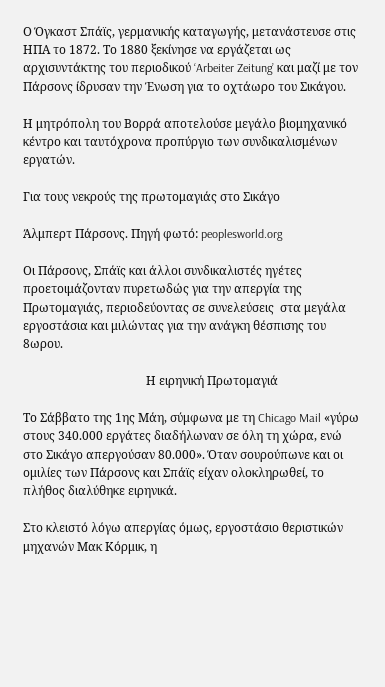Ο Όγκαστ Σπάϊς, γερμανικής καταγωγής, μετανάστευσε στις ΗΠΑ το 1872. Το 1880 ξεκίνησε να εργάζεται ως αρχισυντάκτης του περιοδικού ‘Arbeiter Zeitung’ και μαζί με τον Πάρσονς ίδρυσαν την Ένωση για το οχτάωρο του Σικάγου.

Η μητρόπολη του Βορρά αποτελούσε μεγάλο βιομηχανικό κέντρο και ταυτόχρονα προπύργιο των συνδικαλισμένων εργατών.

Για τους νεκρούς της πρωτομαγιάς στο Σικάγο

Άλμπερτ Πάρσονς. Πηγή φωτό: peoplesworld.org

Οι Πάρσονς, Σπάϊς και άλλοι συνδικαλιστές ηγέτες προετοιμάζονταν πυρετωδώς για την απεργία της Πρωτομαγιάς, περιοδεύοντας σε συνελεύσεις  στα μεγάλα εργοστάσια και μιλώντας για την ανάγκη θέσπισης του 8ωρου.

                                         Η ειρηνική Πρωτομαγιά

Το Σάββατο της 1ης Μάη, σύμφωνα με τη Chicago Mail «γύρω στους 340.000 εργάτες διαδήλωναν σε όλη τη χώρα, ενώ στο Σικάγο απεργούσαν 80.000». Όταν σουρούπωνε και οι ομιλίες των Πάρσονς και Σπάϊς είχαν ολοκληρωθεί, το πλήθος διαλύθηκε ειρηνικά.

Στο κλειστό λόγω απεργίας όμως, εργοστάσιο θεριστικών μηχανών Μακ Κόρμικ, η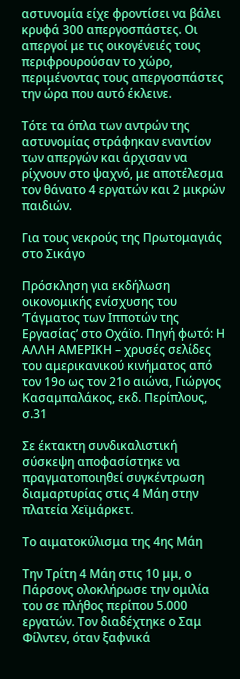αστυνομία είχε φροντίσει να βάλει κρυφά 300 απεργοσπάστες. Οι απεργοί με τις οικογένειές τους περιφρουρούσαν το χώρο, περιμένοντας τους απεργοσπάστες την ώρα που αυτό έκλεινε.

Τότε τα όπλα των αντρών της αστυνομίας στράφηκαν εναντίον των απεργών και άρχισαν να ρίχνουν στο ψαχνό, με αποτέλεσμα τον θάνατο 4 εργατών και 2 μικρών παιδιών.

Για τους νεκρούς της Πρωτομαγιάς στο Σικάγο

Πρόσκληση για εκδήλωση οικονομικής ενίσχυσης του ‘Τάγματος των Ιπποτών της Εργασίας’ στο Οχάϊο. Πηγή φωτό: Η ΑΛΛΗ ΑΜΕΡΙΚΗ – χρυσές σελίδες του αμερικανικού κινήματος από τον 19ο ως τον 21ο αιώνα, Γιώργος Κασαμπαλάκος, εκδ. Περίπλους, σ.31

Σε έκτακτη συνδικαλιστική σύσκεψη αποφασίστηκε να πραγματοποιηθεί συγκέντρωση διαμαρτυρίας στις 4 Μάη στην πλατεία Χεϊμάρκετ.

Το αιματοκύλισμα της 4ης Μάη

Την Τρίτη 4 Μάη στις 10 μμ, ο Πάρσονς ολοκλήρωσε την ομιλία του σε πλήθος περίπου 5.000 εργατών. Τον διαδέχτηκε ο Σαμ Φίλντεν, όταν ξαφνικά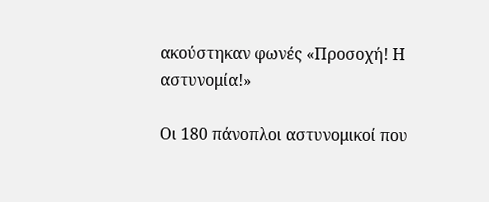ακούστηκαν φωνές «Προσοχή! Η αστυνομία!»

Οι 180 πάνοπλοι αστυνομικοί που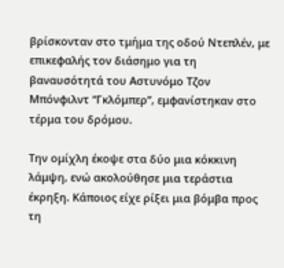βρίσκονταν στο τμήμα της οδού Ντεπλέν, με επικεφαλής τον διάσημο για τη βαναυσότητά του Αστυνόμο Τζον Μπόνφιλντ “Γκλόμπερ”, εμφανίστηκαν στο τέρμα του δρόμου.

Την ομίχλη έκοψε στα δύο μια κόκκινη λάμψη, ενώ ακολούθησε μια τεράστια έκρηξη. Κάποιος είχε ρίξει μια βόμβα προς τη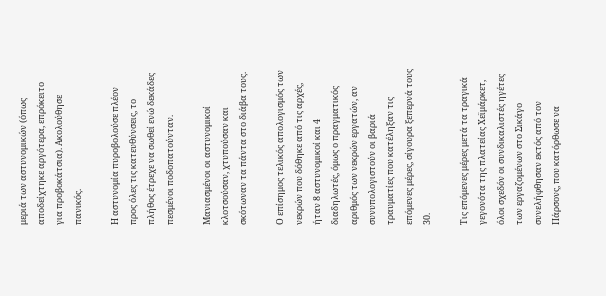μεριά των αστυνομικών (όπως αποδείχτηκε αργότερα, επρόκειτο για προβοκάτσια). Ακολούθησε πανικός.

Η αστυνομία πυροβολούσε πλέον προς όλες τις κατευθύνσεις, το πλήθος έτρεχε να σωθεί ενώ δεκάδες πεσμένοι ποδοπατούνταν.

Μανιασμένοι οι αστυνομικοί κλοτσούσαν, χτυπούσαν και σκότωναν τα πάντα στο διάβα τους.

Ο επίσημος τελικός απολογισμός των νεκρών που δόθηκε από τις αρχές, ήταν 8 αστυνομικοί και 4 διαδηλωτές, όμως ο πραγματικός αριθμός των νεκρών εργατών, αν συνυπολογιστούν οι βαριά τραυματίες που κατέληξαν τις επόμενες μέρες, σίγουρα ξεπερνά τους 30.

Τις επόμενες μέρες μετά τα τραγικά γεγονότα της πλατείας Χεϊμάρκετ, όλοι σχεδόν οι συνδικαλιστές ηγέτες των εργαζομένων στο Σικάγο συνελήφθησαν εκτός από τον Πάρσονς, που κατόρθωσε να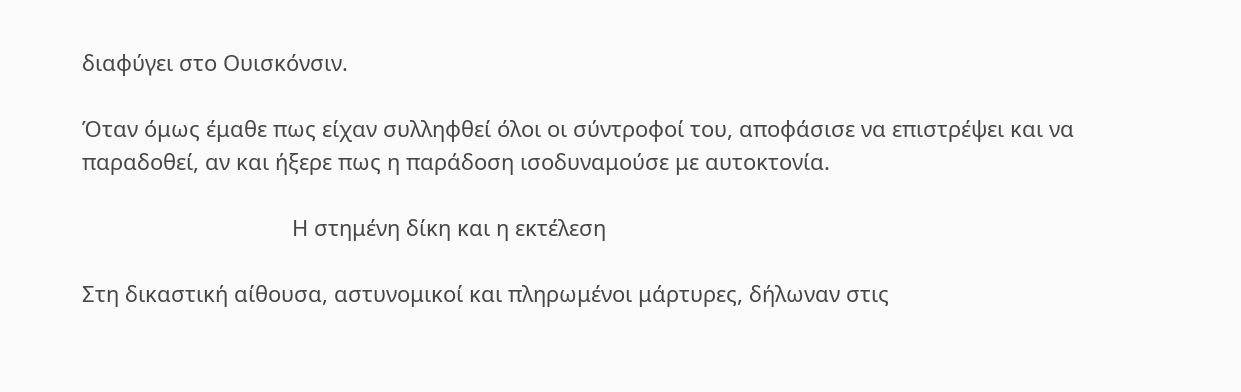διαφύγει στο Ουισκόνσιν.

Όταν όμως έμαθε πως είχαν συλληφθεί όλοι οι σύντροφοί του, αποφάσισε να επιστρέψει και να παραδοθεί, αν και ήξερε πως η παράδοση ισοδυναμούσε με αυτοκτονία.

                                   Η στημένη δίκη και η εκτέλεση

Στη δικαστική αίθουσα, αστυνομικοί και πληρωμένοι μάρτυρες, δήλωναν στις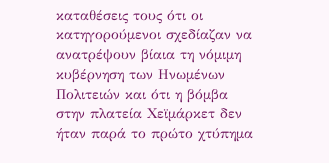καταθέσεις τους ότι οι κατηγορούμενοι σχεδίαζαν να ανατρέψουν βίαια τη νόμιμη κυβέρνηση των Ηνωμένων Πολιτειών και ότι η βόμβα στην πλατεία Χεϊμάρκετ δεν ήταν παρά το πρώτο χτύπημα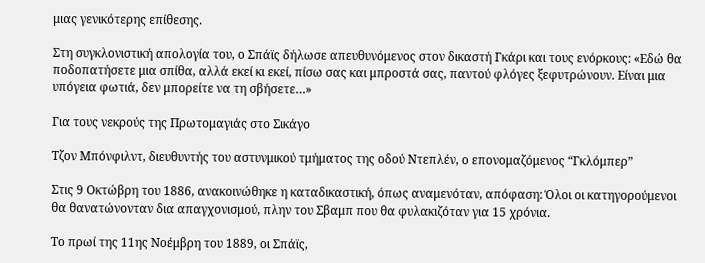μιας γενικότερης επίθεσης.

Στη συγκλονιστική απολογία του, ο Σπάϊς δήλωσε απευθυνόμενος στον δικαστή Γκάρι και τους ενόρκους: «Εδώ θα ποδοπατήσετε μια σπίθα, αλλά εκεί κι εκεί, πίσω σας και μπροστά σας, παντού φλόγες ξεφυτρώνουν. Είναι μια υπόγεια φωτιά, δεν μπορείτε να τη σβήσετε…»

Για τους νεκρούς της Πρωτομαγιάς στο Σικάγο

Τζον Μπόνφιλντ, διευθυντής του αστυνμικού τμήματος της οδού Ντεπλέν, ο επονομαζόμενος “Γκλόμπερ”

Στις 9 Οκτώβρη του 1886, ανακοινώθηκε η καταδικαστική, όπως αναμενόταν, απόφαση: Όλοι οι κατηγορούμενοι θα θανατώνονταν δια απαγχονισμού, πλην του Σβαμπ που θα φυλακιζόταν για 15 χρόνια.

Το πρωί της 11ης Νοέμβρη του 1889, οι Σπάϊς,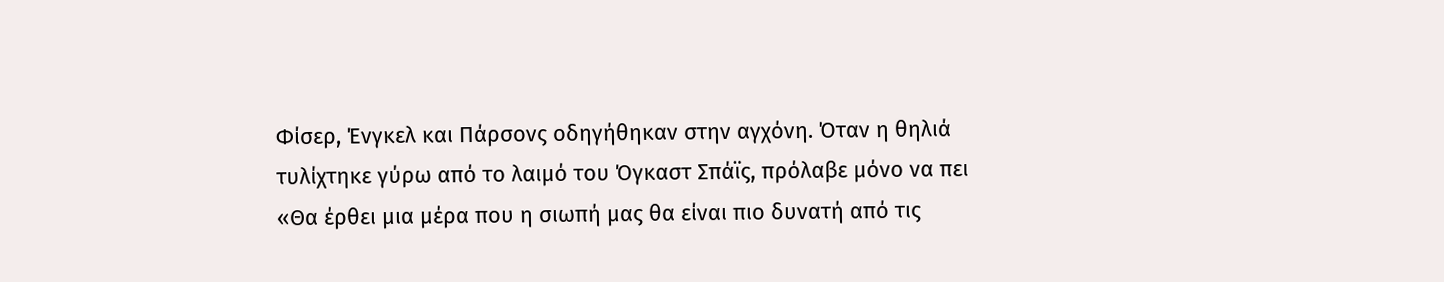Φίσερ, Ένγκελ και Πάρσονς οδηγήθηκαν στην αγχόνη. Όταν η θηλιά τυλίχτηκε γύρω από το λαιμό του Όγκαστ Σπάϊς, πρόλαβε μόνο να πει «Θα έρθει μια μέρα που η σιωπή μας θα είναι πιο δυνατή από τις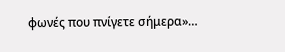φωνές που πνίγετε σήμερα»…